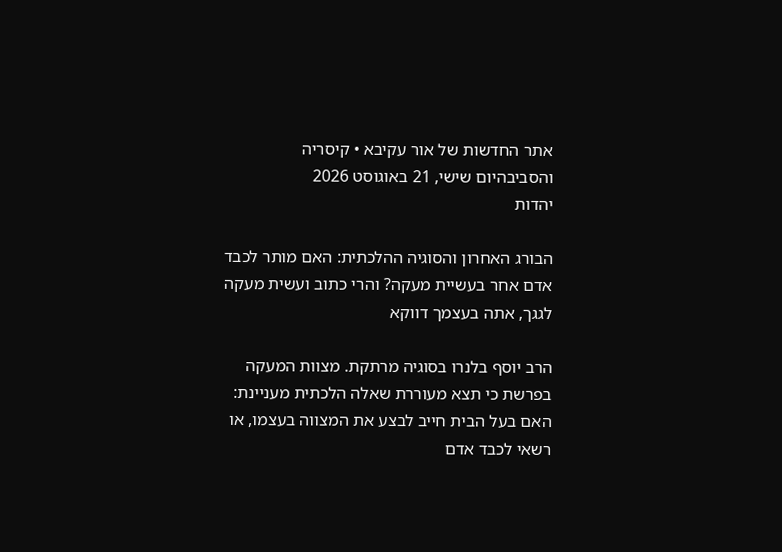אתר החדשות של אור עקיבא • קיסריה והסביבהיום שישי, 21 באוגוסט 2026
יהדות

הבורג האחרון והסוגיה ההלכתית: האם מותר לכבד אדם אחר בעשיית מעקה? והרי כתוב ועשית מעקה לגגך, אתה בעצמך דווקא

הרב יוסף בלנרו בסוגיה מרתקת. מצוות המעקה בפרשת כי תצא מעוררת שאלה הלכתית מעניינת: האם בעל הבית חייב לבצע את המצווה בעצמו, או רשאי לכבד אדם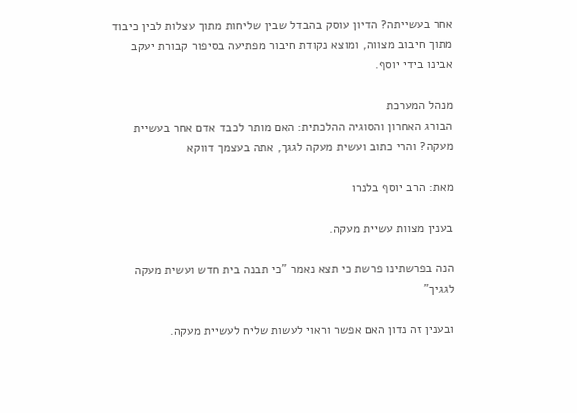אחר בעשייתה? הדיון עוסק בהבדל שבין שליחות מתוך עצלות לבין כיבוד מתוך חיבוב מצווה, ומוצא נקודת חיבור מפתיעה בסיפור קבורת יעקב אבינו בידי יוסף.

מנהל המערכת
הבורג האחרון והסוגיה ההלכתית: האם מותר לכבד אדם אחר בעשיית מעקה? והרי כתוב ועשית מעקה לגגך, אתה בעצמך דווקא

מאת: הרב יוסף בלנרו

בענין מצוות עשיית מעקה.

הנה בפרשתינו פרשת כי תצא נאמר "כי תבנה בית חדש ועשית מעקה לגגיך"

ובענין זה נדון האם אפשר וראוי לעשות שליח לעשיית מעקה.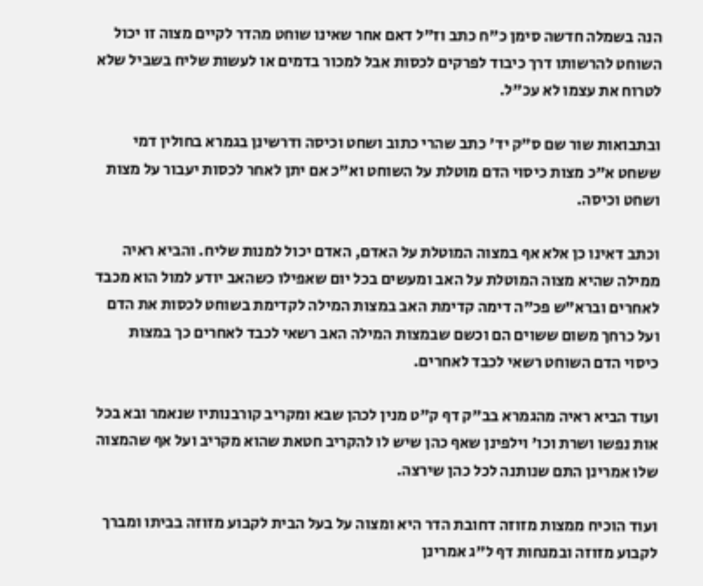הנה בשמלה חדשה סימן כ"ח כתב וז"ל דאם אחר שאינו שוחט מהדר לקיים מצוה זו יכול השוחט להרשותו דרך כיבוד לפרקים לכסות אבל למכור בדמים או לעשות שליח בשביל שלא לטרוח את עצמו לא עכ"ל.

ובתבואות שור שם ס"ק יד' כתב שהרי כתוב ושחט וכיסה ודרשינן בגמרא בחולין דמי ששחט א"כ מצות כיסוי הדם מוטלת על השוחט וא"כ אם יתן לאחר לכסות יעבור על מצות ושחט וכיסה.

וכתב דאינו כן אלא אף במצוה המוטלת על האדם, האדם יכול למנות שליח. והביא ראיה ממילה שהיא מצוה המוטלת על האב ומעשים בכל יום שאפילו כשהאב יודע למול הוא מכבד לאחרים וברא"ש פכ"ה דימה קדימת האב במצות המילה לקדימת בשוחט לכסות את הדם ועל כרחך משום ששוים הם וכשם שבמצות המילה האב רשאי לכבד לאחרים כך במצות כיסוי הדם השוחט רשאי לכבד לאחרים.

ועוד הביא ראיה מהגמרא בב"ק דף ק"ט מנין לכהן שבא ומקריב קורבנותיו שנאמר ובא בכל אות נפשו ושרת וכו' וילפינן שאף כהן שיש לו להקריב חטאת שהוא מקריב ועל אף שהמצוה שלו אמרינן התם שנותנה לכל כהן שירצה.

ועוד הוכיח ממצות מזוזה דחובת הדר היא ומצוה על בעל הבית לקבוע מזוזה בביתו ומברך לקבוע מזוזה ובמנחות דף ל"ג אמרינן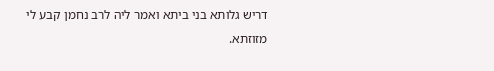דריש גלותא בני ביתא ואמר ליה לרב נחמן קבע לי מזוזתא.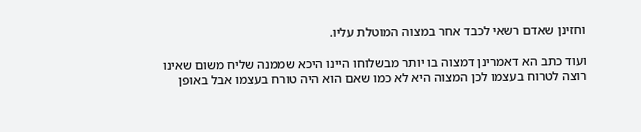וחזינן שאדם רשאי לכבד אחר במצוה המוטלת עליו.

ועוד כתב הא דאמרינן דמצוה בו יותר מבשלוחו היינו היכא שממנה שליח משום שאינו רוצה לטרוח בעצמו לכן המצוה היא לא כמו שאם הוא היה טורח בעצמו אבל באופן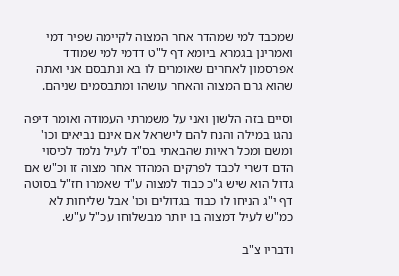שמכבד למי שמהדר אחר המצוה לקיימה שפיר דמי ואמרינן בגמרא ביומא דף ל"ט דדמי למי שמודד אפרסמון לאחרים שאומרים לו בא ונתבסם אני ואתה שהוא גרם המצוה והאחר עושהו ומתבסמים שניהם.

וסיים בזה הלשון ואני על משמרתי העמודה ואומר דיפה נהגו במילה והנח להם לישראל אם אינם נביאים וכו' ומשם ומכל ראיות שהבאתי בס"ד לעיל נלמד לכיסוי הדם דשרי לכבד לפרקים המהדר אחר מצוה זו וכ"ש אם גדול הוא שיש ג"כ כבוד למצוה ע"ד שאמרו חז"ל בסוטה דף י"ג הניחו לו כבוד בגדולים וכו' אבל שליחות לא כמ"ש לעיל דמצוה בו יותר מבשלוחו עכ"ל ע"ש.

ודבריו צ"ב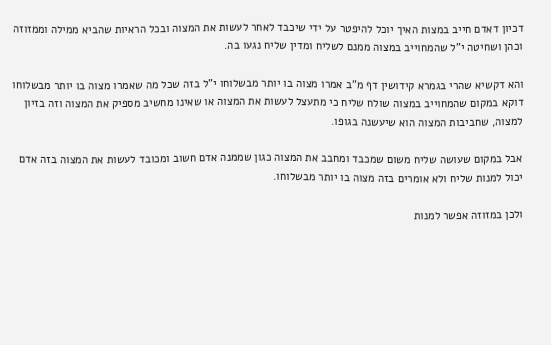דכיון דאדם חייב במצות האיך יוכל להיפטר על ידי שיכבד לאחר לעשות את המצוה ובכל הראיות שהביא ממילה וממזוזה וכהן ושחיטה י"ל שהמחוייב במצוה ממנם לשליח ומדין שליח נגעו בה.

והא דקשיא שהרי בגמרא קידושין דף מ"ב אמרו מצוה בו יותר מבשלוחו י"ל בזה שכל מה שאמרו מצוה בו יותר מבשלוחו דוקא במקום שהמחוייב במצוה שולח שליח כי מתעצל לעשות את המצוה או שאינו מחשיב מספיק את המצוה וזה בזיון למצוה, שחביבות המצוה הוא שיעשנה בגופו.

אבל במקום שעושה שליח משום שמכבד ומחבב את המצוה כגון שממנה אדם חשוב ומכובד לעשות את המצוה בזה אדם יכול למנות שליח ולא אומרים בזה מצוה בו יותר מבשלוחו.

ולכן במזוזה אפשר למנות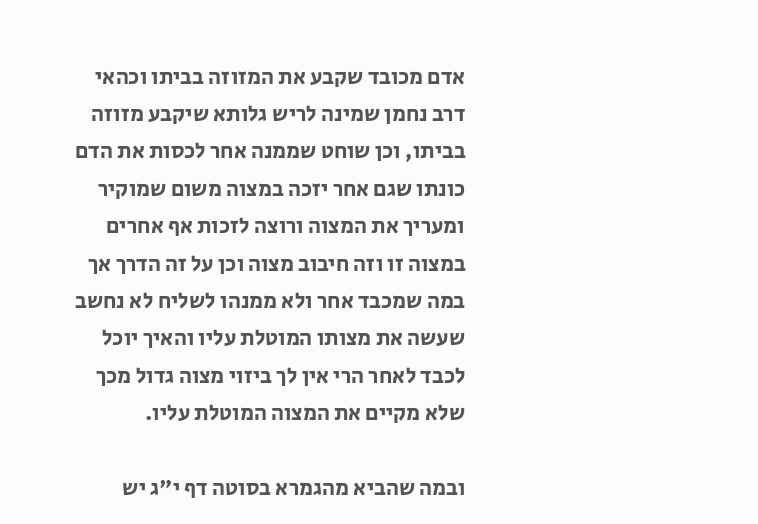אדם מכובד שקבע את המזוזה בביתו וכהאי דרב נחמן שמינה לריש גלותא שיקבע מזוזה בביתו, וכן שוחט שממנה אחר לכסות את הדם כונתו שגם אחר יזכה במצוה משום שמוקיר ומעריך את המצוה ורוצה לזכות אף אחרים במצוה זו וזה חיבוב מצוה וכן על זה הדרך אך במה שמכבד אחר ולא ממנהו לשליח לא נחשב שעשה את מצותו המוטלת עליו והאיך יוכל לכבד לאחר הרי אין לך ביזוי מצוה גדול מכך שלא מקיים את המצוה המוטלת עליו.

ובמה שהביא מהגמרא בסוטה דף י"ג יש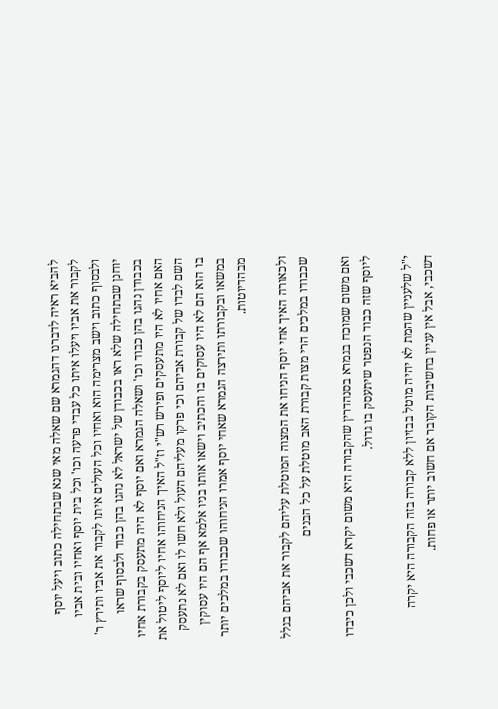להביא ראיה לדברנו דהגמרא שם שאלה מאי שנא שבתחילה כתוב ויעל יוסף לקבור את אביו ויעלו איתו כל עבדי פרעה וכו' וכל בית יוסף ואחיו ובית אביו ולבסוף כתוב וישב מצרימה הוא ואחיו וכל העולים איתו לקבור את אביו ותירץ ר' יוחנן שבתחילה שלא ראו בכבודן של ישראל לא נהגו בהן כבוד ולבסוף שראו בכבודן נהגו בהן כבוד וכו' ושאלה הגמרא ואם יוסף לא היה מתעסק בקבורת אחיו האם אחיו לא היו מתעסקים ופירש רש"י וז"ל האיך הניחוהו אחיו ליוסף ליטול את השם לבדו של קבורת אביהם וכי פרקו מעליהם העול ולא חשו לו ואם לא נתעסק בו הוא הם לא היו עסוקים בו והכתיב וישאו אותו בניו אלמא אף הם היו עסוקין במשאו ובקבורתו ותירצה הגמרא שאחי יוסף אמרו הניחוהו שכבודו במלכים יותר מבהדיוטות.

ולכאורה האיך אחי יוסף הניחו את המצוה המוטלת עליהם לקבור את אביהם בגלל שכבודו במלכים הרי מצות קבורת האב מוטלת על כל הבנים

ואם משום שמוכח בגמרא בסנהדרין שהקבורה היא משום יקרא דשכבי ולכן כיבדו ליוסף שזה כבוד הנפטר שיתעסק בו גדול.

י"ל שלעניין שהמת לא יהיה מוטל בבזיון ללא קבורה בזה הקבורה היא יקרה דשכבי, אבל אין עניין בחשיבות הקובר אם חשוב יותר או פחות.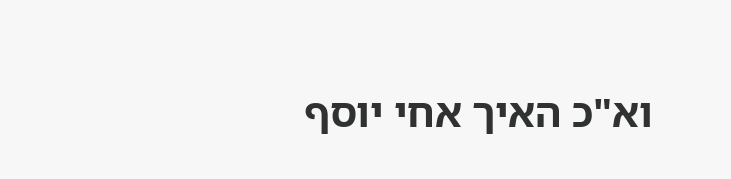וא"כ האיך אחי יוסף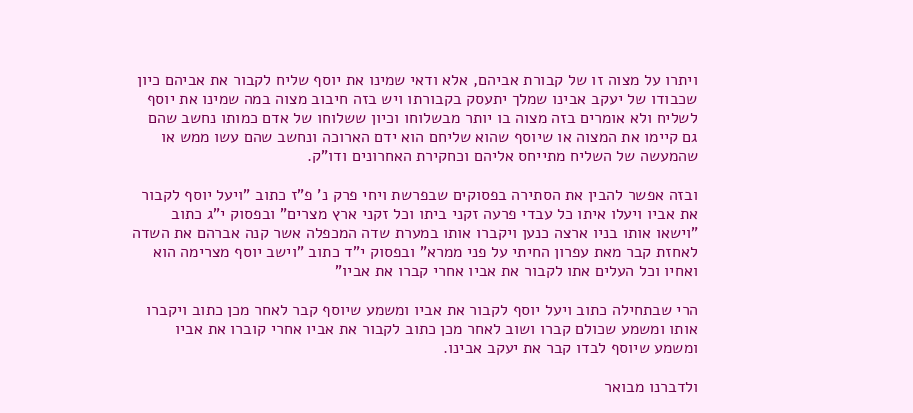ויתרו על מצוה זו של קבורת אביהם, אלא ודאי שמינו את יוסף שליח לקבור את אביהם כיון שכבודו של יעקב אבינו שמלך יתעסק בקבורתו ויש בזה חיבוב מצוה במה שמינו את יוסף לשליח ולא אומרים בזה מצוה בו יותר מבשלוחו וכיון ששלוחו של אדם כמותו נחשב שהם גם קיימו את המצוה או שיוסף שהוא שליחם הוא ידם הארוכה ונחשב שהם עשו ממש או שהמעשה של השליח מתייחס אליהם וכחקירת האחרונים ודו"ק.

ובזה אפשר להבין את הסתירה בפסוקים שבפרשת ויחי פרק נ' פ"ז כתוב "ויעל יוסף לקבור את אביו ויעלו איתו כל עבדי פרעה זקני ביתו וכל זקני ארץ מצרים" ובפסוק י"ג כתוב "וישאו אותו בניו ארצה כנען ויקברו אותו במערת שדה המכפלה אשר קנה אברהם את השדה לאחזת קבר מאת עפרון החיתי על פני ממרא" ובפסוק י"ד כתוב "וישב יוסף מצרימה הוא ואחיו וכל העלים אתו לקבור את אביו אחרי קברו את אביו"

הרי שבתחילה כתוב ויעל יוסף לקבור את אביו ומשמע שיוסף קבר לאחר מכן כתוב ויקברו אותו ומשמע שכולם קברו ושוב לאחר מכן כתוב לקבור את אביו אחרי קוברו את אביו ומשמע שיוסף לבדו קבר את יעקב אבינו.

ולדברנו מבואר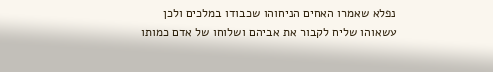נפלא שאמרו האחים הניחוהו שכבודו במלכים ולכן עשאוהו שליח לקבור את אביהם ושלוחו של אדם כמותו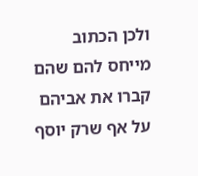ולכן הכתוב מייחס להם שהם קברו את אביהם על אף שרק יוסף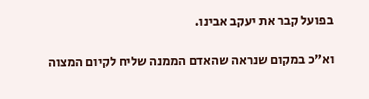בפועל קבר את יעקב אבינו.

וא"כ במקום שנראה שהאדם הממנה שליח לקיום המצוה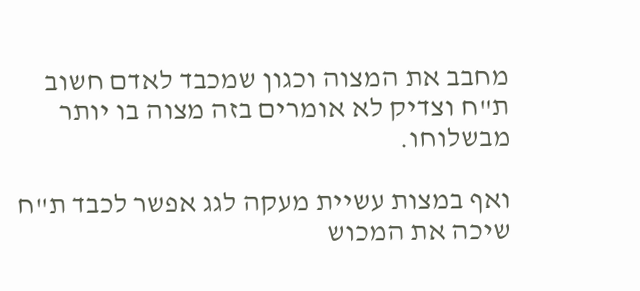מחבב את המצוה וכגון שמכבד לאדם חשוב ת"ח וצדיק לא אומרים בזה מצוה בו יותר מבשלוחו.

ואף במצות עשיית מעקה לגג אפשר לכבד ת"ח שיכה את המכוש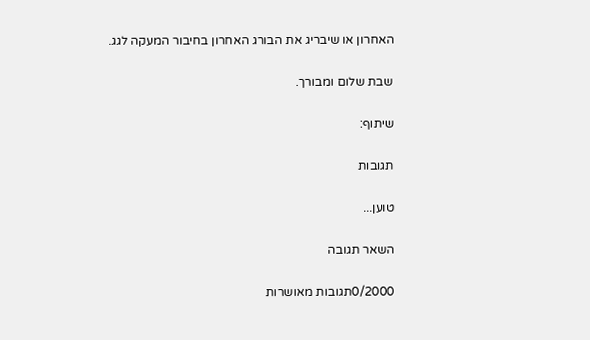האחרון או שיבריג את הבורג האחרון בחיבור המעקה לגג.

שבת שלום ומבורך.

שיתוף:

תגובות

טוען...

השאר תגובה

0/2000תגובות מאושרות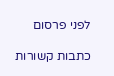לפני פרסום

כתבות קשורות